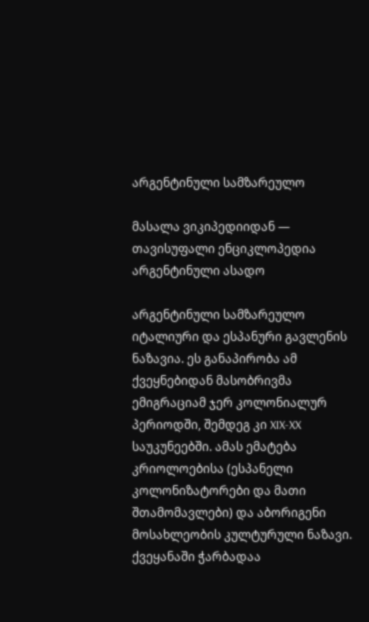არგენტინული სამზარეულო

მასალა ვიკიპედიიდან — თავისუფალი ენციკლოპედია
არგენტინული ასადო

არგენტინული სამზარეულო იტალიური და ესპანური გავლენის ნაზავია. ეს განაპირობა ამ ქვეყნებიდან მასობრივმა ემიგრაციამ ჯერ კოლონიალურ პერიოდში, შემდეგ კი XIX-XX საუკუნეებში. ამას ემატება კრიოლოებისა (ესპანელი კოლონიზატორები და მათი შთამომავლები) და აბორიგენი მოსახლეობის კულტურული ნაზავი. ქვეყანაში ჭარბადაა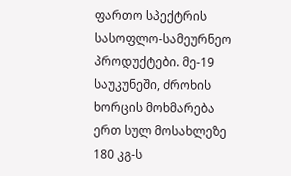ფართო სპექტრის სასოფლო-სამეურნეო პროდუქტები. მე-19 საუკუნეში, ძროხის ხორცის მოხმარება ერთ სულ მოსახლეზე 180 კგ-ს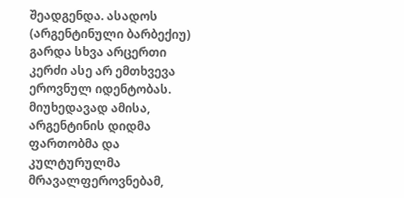შეადგენდა. ასადოს (არგენტინული ბარბექიუ) გარდა სხვა არცერთი კერძი ასე არ ემთხვევა ეროვნულ იდენტობას. მიუხედავად ამისა, არგენტინის დიდმა ფართობმა და კულტურულმა მრავალფეროვნებამ,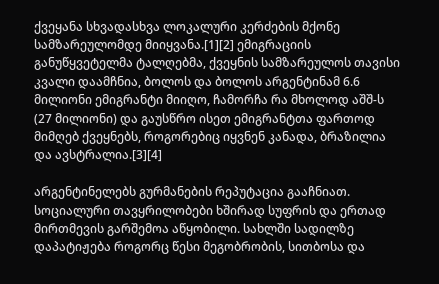ქვეყანა სხვადასხვა ლოკალური კერძების მქონე სამზარეულომდე მიიყვანა.[1][2] ემიგრაციის განუწყვეტელმა ტალღებმა, ქვეყნის სამზარეულოს თავისი კვალი დაამჩნია, ბოლოს და ბოლოს არგენტინამ 6.6 მილიონი ემიგრანტი მიიღო, ჩამორჩა რა მხოლოდ აშშ-ს (27 მილიონი) და გაუსწრო ისეთ ემიგრანტთა ფართოდ მიმღებ ქვეყნებს, როგორებიც იყვნენ კანადა, ბრაზილია და ავსტრალია.[3][4]

არგენტინელებს გურმანების რეპუტაცია გააჩნიათ. სოციალური თავყრილობები ხშირად სუფრის და ერთად მირთმევის გარშემოა აწყობილი. სახლში სადილზე დაპატიჟება როგორც წესი მეგობრობის, სითბოსა და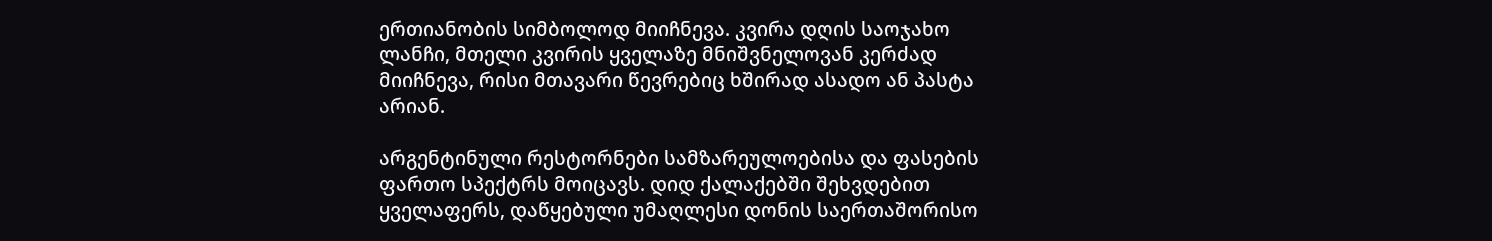ერთიანობის სიმბოლოდ მიიჩნევა. კვირა დღის საოჯახო ლანჩი, მთელი კვირის ყველაზე მნიშვნელოვან კერძად მიიჩნევა, რისი მთავარი წევრებიც ხშირად ასადო ან პასტა არიან.

არგენტინული რესტორნები სამზარეულოებისა და ფასების ფართო სპექტრს მოიცავს. დიდ ქალაქებში შეხვდებით ყველაფერს, დაწყებული უმაღლესი დონის საერთაშორისო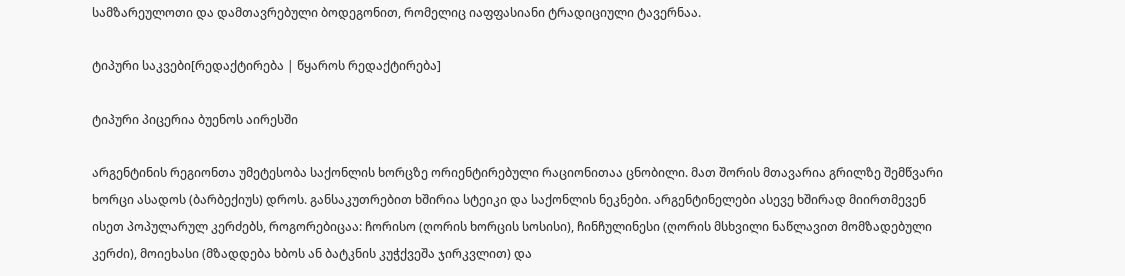სამზარეულოთი და დამთავრებული ბოდეგონით, რომელიც იაფფასიანი ტრადიციული ტავერნაა.

ტიპური საკვები[რედაქტირება | წყაროს რედაქტირება]

ტიპური პიცერია ბუენოს აირესში

არგენტინის რეგიონთა უმეტესობა საქონლის ხორცზე ორიენტირებული რაციონითაა ცნობილი. მათ შორის მთავარია გრილზე შემწვარი ხორცი ასადოს (ბარბექიუს) დროს. განსაკუთრებით ხშირია სტეიკი და საქონლის ნეკნები. არგენტინელები ასევე ხშირად მიირთმევენ ისეთ პოპულარულ კერძებს, როგორებიცაა: ჩორისო (ღორის ხორცის სოსისი), ჩინჩულინესი (ღორის მსხვილი ნაწლავით მომზადებული კერძი), მოიეხასი (მზადდება ხბოს ან ბატკნის კუჭქვეშა ჯირკვლით) და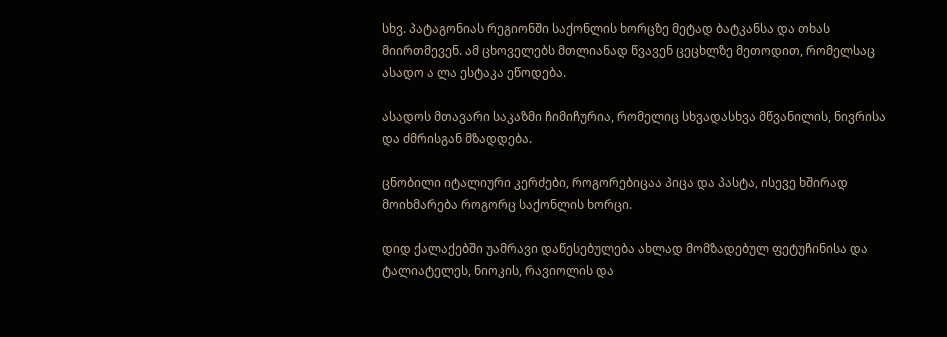სხვ. პატაგონიას რეგიონში საქონლის ხორცზე მეტად ბატკანსა და თხას მიირთმევენ. ამ ცხოველებს მთლიანად წვავენ ცეცხლზე მეთოდით, რომელსაც ასადო ა ლა ესტაკა ეწოდება.

ასადოს მთავარი საკაზმი ჩიმიჩურია, რომელიც სხვადასხვა მწვანილის, ნივრისა და ძმრისგან მზადდება.

ცნობილი იტალიური კერძები, როგორებიცაა პიცა და პასტა, ისევე ხშირად მოიხმარება როგორც საქონლის ხორცი.

დიდ ქალაქებში უამრავი დაწესებულება ახლად მომზადებულ ფეტუჩინისა და ტალიატელეს, ნიოკის, რავიოლის და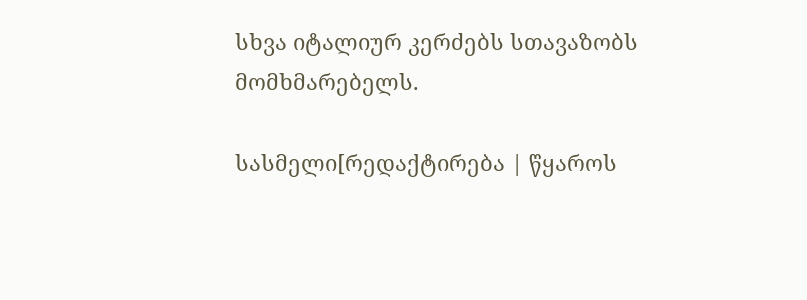სხვა იტალიურ კერძებს სთავაზობს მომხმარებელს.

სასმელი[რედაქტირება | წყაროს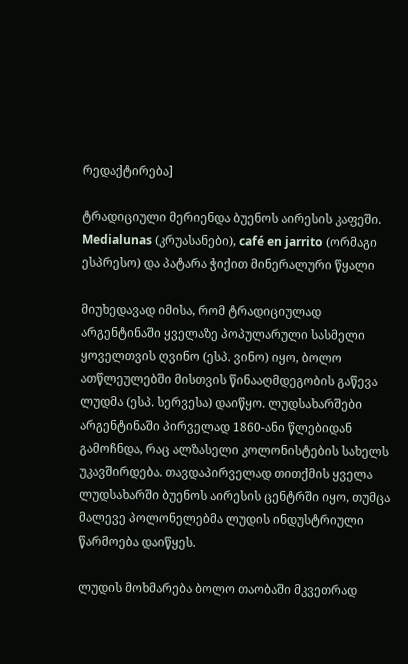რედაქტირება]

ტრადიციული მერიენდა ბუენოს აირესის კაფეში. Medialunas (კრუასანები), café en jarrito (ორმაგი ესპრესო) და პატარა ჭიქით მინერალური წყალი

მიუხედავად იმისა, რომ ტრადიციულად არგენტინაში ყველაზე პოპულარული სასმელი ყოველთვის ღვინო (ესპ. ვინო) იყო, ბოლო ათწლეულებში მისთვის წინააღმდეგობის გაწევა ლუდმა (ესპ. სერვესა) დაიწყო. ლუდსახარშები არგენტინაში პირველად 1860-ანი წლებიდან გამოჩნდა, რაც ალზასელი კოლონისტების სახელს უკავშირდება. თავდაპირველად თითქმის ყველა ლუდსახარში ბუენოს აირესის ცენტრში იყო, თუმცა მალევე პოლონელებმა ლუდის ინდუსტრიული წარმოება დაიწყეს.

ლუდის მოხმარება ბოლო თაობაში მკვეთრად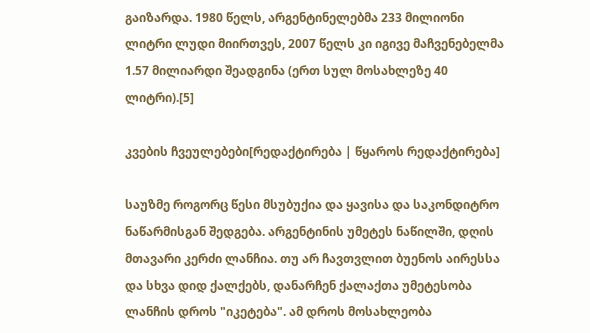გაიზარდა. 1980 წელს, არგენტინელებმა 233 მილიონი ლიტრი ლუდი მიირთვეს, 2007 წელს კი იგივე მაჩვენებელმა 1.57 მილიარდი შეადგინა (ერთ სულ მოსახლეზე 40 ლიტრი).[5]

კვების ჩვეულებები[რედაქტირება | წყაროს რედაქტირება]

საუზმე როგორც წესი მსუბუქია და ყავისა და საკონდიტრო ნაწარმისგან შედგება. არგენტინის უმეტეს ნაწილში, დღის მთავარი კერძი ლანჩია. თუ არ ჩავთვლით ბუენოს აირესსა და სხვა დიდ ქალქებს, დანარჩენ ქალაქთა უმეტესობა ლანჩის დროს "იკეტება". ამ დროს მოსახლეობა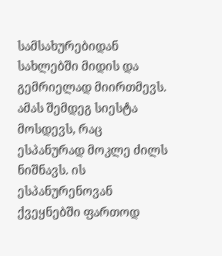სამსახურებიდან სახლებში მიდის და გემრიელად მიირთმევს. ამას შემდეგ სიესტა მოსდევს, რაც ესპანურად მოკლე ძილს ნიშნავს. ის ესპანურენოვან ქვეყნებში ფართოდ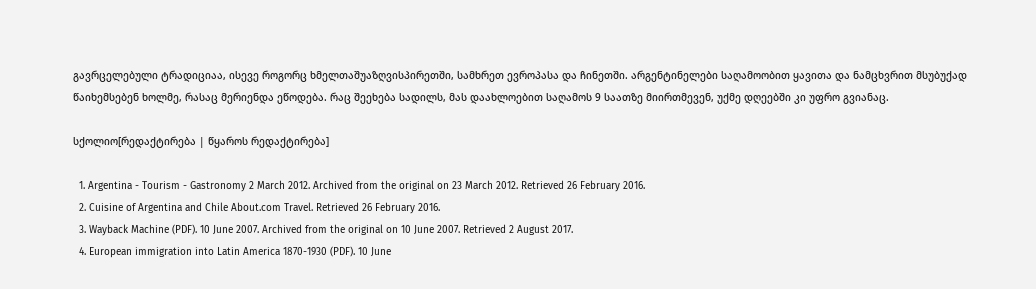გავრცელებული ტრადიციაა, ისევე როგორც ხმელთაშუაზღვისპირეთში, სამხრეთ ევროპასა და ჩინეთში. არგენტინელები საღამოობით ყავითა და ნამცხვრით მსუბუქად წაიხემსებენ ხოლმე, რასაც მერიენდა ეწოდება. რაც შეეხება სადილს, მას დაახლოებით საღამოს 9 საათზე მიირთმევენ, უქმე დღეებში კი უფრო გვიანაც.

სქოლიო[რედაქტირება | წყაროს რედაქტირება]

  1. Argentina - Tourism - Gastronomy 2 March 2012. Archived from the original on 23 March 2012. Retrieved 26 February 2016.
  2. Cuisine of Argentina and Chile About.com Travel. Retrieved 26 February 2016.
  3. Wayback Machine (PDF). 10 June 2007. Archived from the original on 10 June 2007. Retrieved 2 August 2017.
  4. European immigration into Latin America 1870-1930 (PDF). 10 June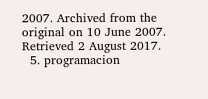2007. Archived from the original on 10 June 2007. Retrieved 2 August 2017.
  5. programacion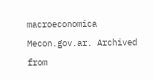macroeconomica Mecon.gov.ar. Archived from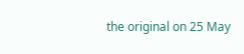the original on 25 May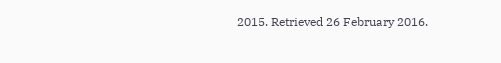2015. Retrieved 26 February 2016.